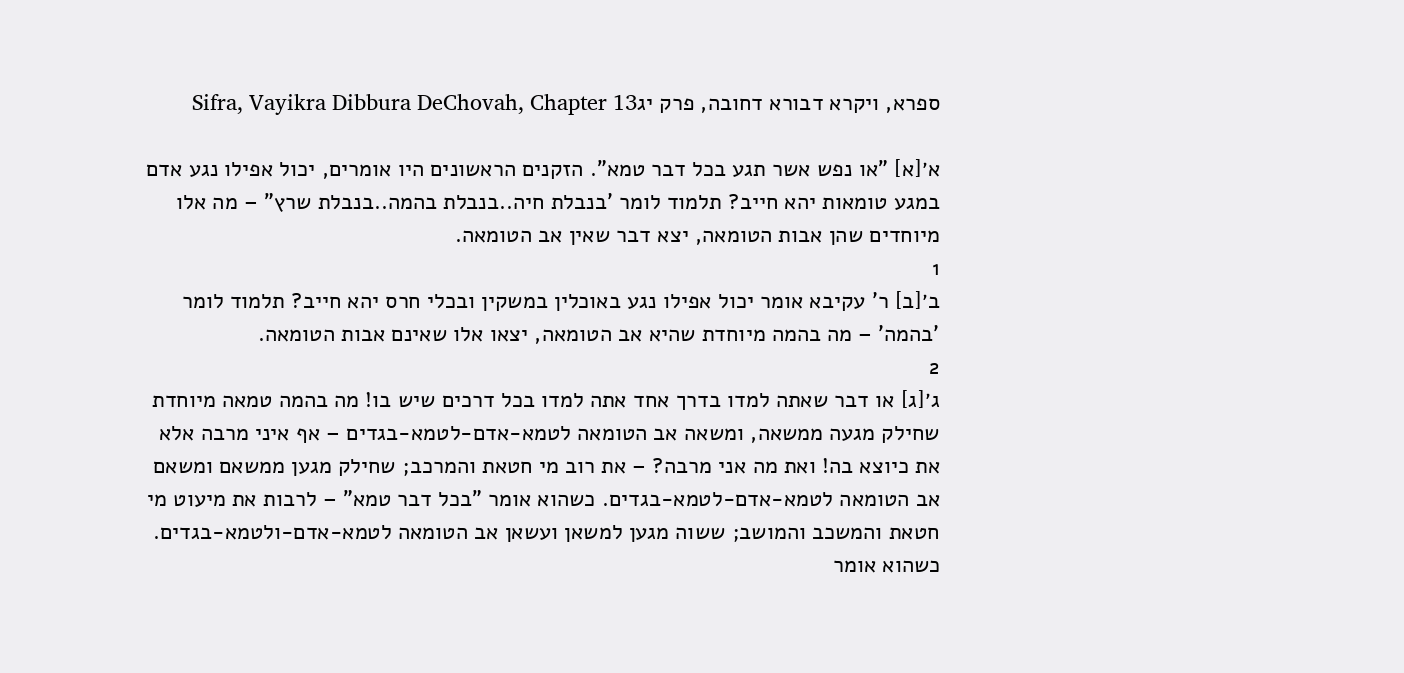ספרא, ויקרא דבורא דחובה, פרק יגSifra, Vayikra Dibbura DeChovah, Chapter 13

א׳[א] "או נפש אשר תגע בכל דבר טמא". הזקנים הראשונים היו אומרים, יכול אפילו נגע אדם במגע טומאות יהא חייב? תלמוד לומר 'בנבלת חיה..בנבלת בהמה..בנבלת שרץ" – מה אלו מיוחדים שהן אבות הטומאה, יצא דבר שאין אב הטומאה.
1
ב׳[ב] ר' עקיבא אומר יכול אפילו נגע באוכלין במשקין ובכלי חרס יהא חייב? תלמוד לומר 'בהמה' – מה בהמה מיוחדת שהיא אב הטומאה, יצאו אלו שאינם אבות הטומאה.
2
ג׳[ג] או דבר שאתה למדו בדרך אחד אתה למדו בכל דרכים שיש בו! מה בהמה טמאה מיוחדת שחילק מגעה ממשאה, ומשאה אב הטומאה לטמא-אדם-לטמא-בגדים – אף איני מרבה אלא את כיוצא בה! ואת מה אני מרבה? – את רוב מי חטאת והמרכב; שחילק מגען ממשאם ומשאם אב הטומאה לטמא-אדם-לטמא-בגדים. כשהוא אומר "בכל דבר טמא" – לרבות את מיעוט מי חטאת והמשכב והמושב; ששוה מגען למשאן ועשאן אב הטומאה לטמא-אדם-ולטמא-בגדים. כשהוא אומר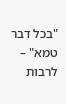"בכל דבר טמא" – לרבות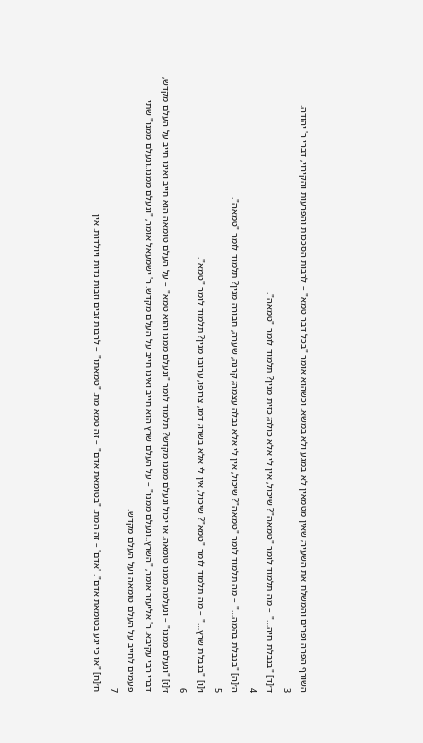השורף הפרה ופרים והמשלח את השעיר; שאין מטמאין לא במגע ולא במשא. וכשהוא אומר "בכל דבר טמא" – לרבות הסככות והפרעות והקירוי, דברי ר' יהודה.
3
ד׳[ד] "בנבלת חיה…" – מה תלמוד לומר "טמאה"? שיכול, אין לי אלא כולה; כזית מנין? תלמוד לומר "טמאה".
4
ה׳[ה] "בנבלת בהמה…" – מה תלמוד לומר "טמאה"? שיכול, אין לי אלא נבלה עצמה; קרנה, שערה, חבורה מנין? תלמוד לומר "טמאה".
5
ו׳[ו] "בנבלת שרץ…" – מה תלמוד לומר "טמא"? שיכול, אין לי אלא בשרו; דמו, צרופו, ערובו מנין? תלמוד לומר "טמא".
6
ז׳[ז] "ונעלם ממנו" – ונעלמה ממנו טומאה. או יכול ונעלם ממנו מקדש? תלמוד לומר "ונעלם ממנו והוא טמא" – על העלם טומאה הוא חייב ואינו חייב על העלם מקדש, דברי רבי עקיבא. ר' אליעזר אומר, "השרץ..ונעלם ממנו" – על העלם שרץ הוא חייב ואינו חייב על העלם מקדש. ר' ישמעאל אומר, "ונעלם ממנו..ונעלם ממנו" שתי פעמים לחייב על העלם טומאה ועל העלם מקדש.
7
ח׳[ח] "או כי יגע בטומאת אדם". 'אדם' – זה המת. "בטומאת אדם" – זה טמא מת. "טמאתו" – לרבות זבים וזבות נדות ויולדות. אין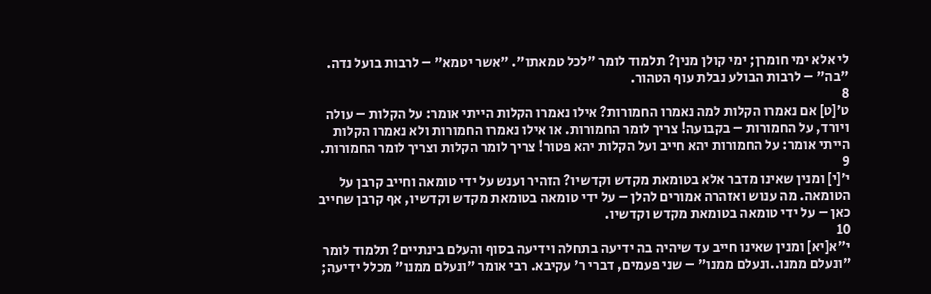לי אלא ימי חומרן; ימי קולן מנין? תלמוד לומר "לכל טמאתו". "אשר יטמא" – לרבות בועל נדה. "בה" – לרבות הבולע נבלת עוף הטהור.
8
ט׳[ט] אם נאמרו הקלות למה נאמרו החמורות? אילו נאמרו הקלות הייתי אומר: על הקלות – עולה ויורד, על החמורות – בקבועה! צריך לומר החמורות. או אילו נאמרו החמורות ולא נאמרו הקלות הייתי אומר: על החמורות יהא חייב ועל הקלות יהא פטור! צריך לומר הקלות וצריך לומר החמורות.
9
י׳[י] ומנין שאינו מדבר אלא בטומאת מקדש וקדשיו? הזהיר וענש על ידי טומאה וחייב קרבן על הטומאה. מה ענוש ואזהרה אמורים להלן – על ידי טומאה בטומאת מקדש וקדשיו, אף קרבן שחייב כאן – על ידי טומאה בטומאת מקדש וקדשיו.
10
י״א[יא] ומנין שאינו חייב עד שיהיה בה ידיעה בתחלה וידיעה בסוף והעלם בינתיים? תלמוד לומר "ונעלם ממנו..ונעלם ממנו" – שני פעמים, דברי ר' עקיבא. רבי אומר "ונעלם ממנו" מכלל ידיעה;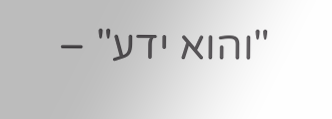"והוא ידע" –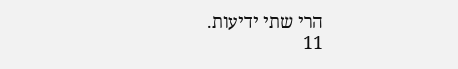הרי שתי ידיעות.
11